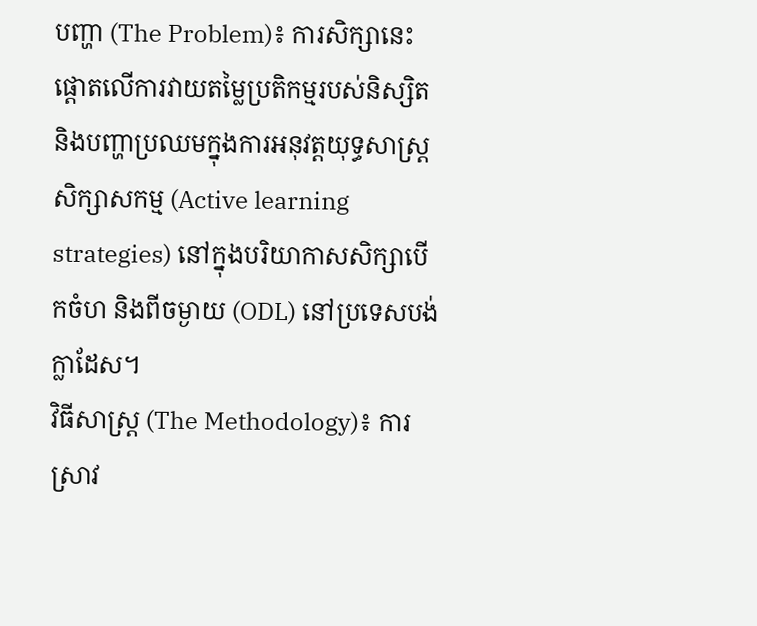បញ្ហា (The Problem)៖ ការសិក្សានេះផ្តោតលើការវាយតម្លៃប្រតិកម្មរបស់និស្សិត និងបញ្ហាប្រឈមក្នុងការអនុវត្តយុទ្ធសាស្ត្រសិក្សាសកម្ម (Active learning strategies) នៅក្នុងបរិយាកាសសិក្សាបើកចំហ និងពីចម្ងាយ (ODL) នៅប្រទេសបង់ក្លាដែស។
វិធីសាស្ត្រ (The Methodology)៖ ការស្រាវ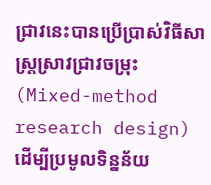ជ្រាវនេះបានប្រើប្រាស់វិធីសាស្ត្រស្រាវជ្រាវចម្រុះ (Mixed-method research design) ដើម្បីប្រមូលទិន្នន័យ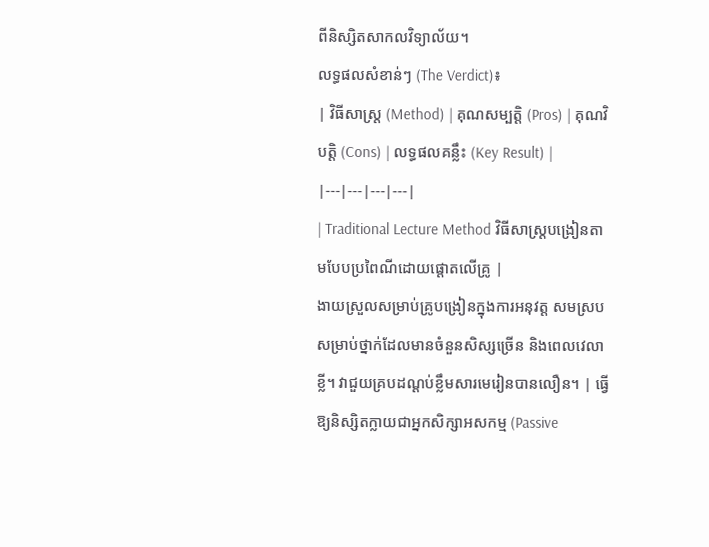ពីនិស្សិតសាកលវិទ្យាល័យ។
លទ្ធផលសំខាន់ៗ (The Verdict)៖
| វិធីសាស្ត្រ (Method) | គុណសម្បត្តិ (Pros) | គុណវិបត្តិ (Cons) | លទ្ធផលគន្លឹះ (Key Result) |
|---|---|---|---|
| Traditional Lecture Method វិធីសាស្ត្របង្រៀនតាមបែបប្រពៃណីដោយផ្តោតលើគ្រូ |
ងាយស្រួលសម្រាប់គ្រូបង្រៀនក្នុងការអនុវត្ត សមស្របសម្រាប់ថ្នាក់ដែលមានចំនួនសិស្សច្រើន និងពេលវេលាខ្លី។ វាជួយគ្របដណ្តប់ខ្លឹមសារមេរៀនបានលឿន។ | ធ្វើឱ្យនិស្សិតក្លាយជាអ្នកសិក្សាអសកម្ម (Passive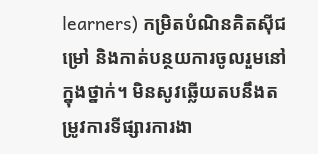learners) កម្រិតបំណិនគិតស៊ីជម្រៅ និងកាត់បន្ថយការចូលរួមនៅក្នុងថ្នាក់។ មិនសូវឆ្លើយតបនឹងតម្រូវការទីផ្សារការងា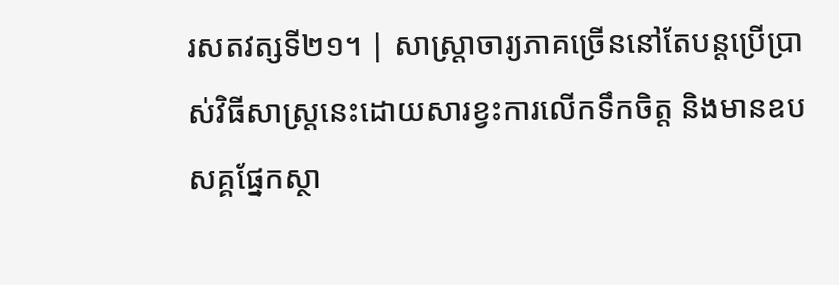រសតវត្សទី២១។ | សាស្ត្រាចារ្យភាគច្រើននៅតែបន្តប្រើប្រាស់វិធីសាស្ត្រនេះដោយសារខ្វះការលើកទឹកចិត្ត និងមានឧបសគ្គផ្នែកស្ថា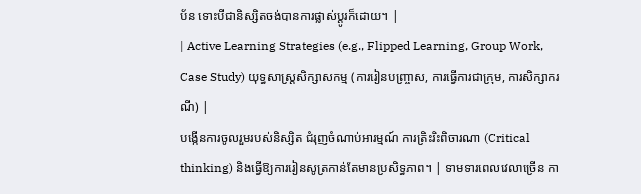ប័ន ទោះបីជានិស្សិតចង់បានការផ្លាស់ប្តូរក៏ដោយ។ |
| Active Learning Strategies (e.g., Flipped Learning, Group Work, Case Study) យុទ្ធសាស្ត្រសិក្សាសកម្ម (ការរៀនបញ្ច្រាស, ការធ្វើការជាក្រុម, ការសិក្សាករណី) |
បង្កើនការចូលរួមរបស់និស្សិត ជំរុញចំណាប់អារម្មណ៍ ការត្រិះរិះពិចារណា (Critical thinking) និងធ្វើឱ្យការរៀនសូត្រកាន់តែមានប្រសិទ្ធភាព។ | ទាមទារពេលវេលាច្រើន កា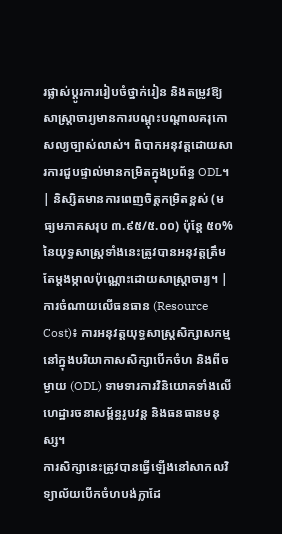រផ្លាស់ប្តូរការរៀបចំថ្នាក់រៀន និងតម្រូវឱ្យសាស្ត្រាចារ្យមានការបណ្តុះបណ្តាលគរុកោសល្យច្បាស់លាស់។ ពិបាកអនុវត្តដោយសារការជួបផ្ទាល់មានកម្រិតក្នុងប្រព័ន្ធ ODL។ | និស្សិតមានការពេញចិត្តកម្រិតខ្ពស់ (មធ្យមភាគសរុប ៣.៩៥/៥.០០) ប៉ុន្តែ ៥០% នៃយុទ្ធសាស្ត្រទាំងនេះត្រូវបានអនុវត្តត្រឹមតែម្តងម្កាលប៉ុណ្ណោះដោយសាស្ត្រាចារ្យ។ |
ការចំណាយលើធនធាន (Resource Cost)៖ ការអនុវត្តយុទ្ធសាស្ត្រសិក្សាសកម្មនៅក្នុងបរិយាកាសសិក្សាបើកចំហ និងពីចម្ងាយ (ODL) ទាមទារការវិនិយោគទាំងលើហេដ្ឋារចនាសម្ព័ន្ធរូបវន្ត និងធនធានមនុស្ស។
ការសិក្សានេះត្រូវបានធ្វើឡើងនៅសាកលវិទ្យាល័យបើកចំហបង់ក្លាដែ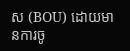ស (BOU) ដោយមានការចូ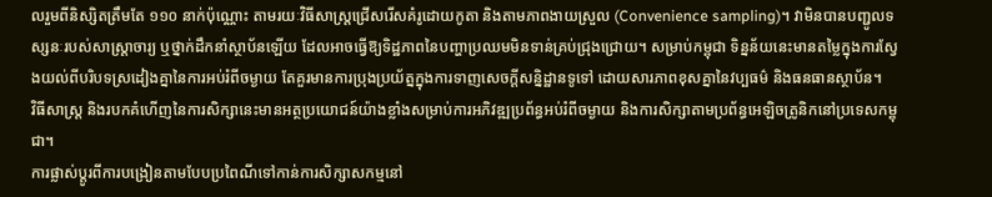លរួមពីនិស្សិតត្រឹមតែ ១១០ នាក់ប៉ុណ្ណោះ តាមរយៈវិធីសាស្ត្រជ្រើសរើសគំរូដោយកូតា និងតាមភាពងាយស្រួល (Convenience sampling)។ វាមិនបានបញ្ជូលទស្សនៈរបស់សាស្ត្រាចារ្យ ឬថ្នាក់ដឹកនាំស្ថាប័នឡើយ ដែលអាចធ្វើឱ្យទិដ្ឋភាពនៃបញ្ហាប្រឈមមិនទាន់គ្រប់ជ្រុងជ្រោយ។ សម្រាប់កម្ពុជា ទិន្នន័យនេះមានតម្លៃក្នុងការស្វែងយល់ពីបរិបទស្រដៀងគ្នានៃការអប់រំពីចម្ងាយ តែគួរមានការប្រុងប្រយ័ត្នក្នុងការទាញសេចក្តីសន្និដ្ឋានទូទៅ ដោយសារភាពខុសគ្នានៃវប្បធម៌ និងធនធានស្ថាប័ន។
វិធីសាស្ត្រ និងរបកគំហើញនៃការសិក្សានេះមានអត្ថប្រយោជន៍យ៉ាងខ្លាំងសម្រាប់ការអភិវឌ្ឍប្រព័ន្ធអប់រំពីចម្ងាយ និងការសិក្សាតាមប្រព័ន្ធអេឡិចត្រូនិកនៅប្រទេសកម្ពុជា។
ការផ្លាស់ប្តូរពីការបង្រៀនតាមបែបប្រពៃណីទៅកាន់ការសិក្សាសកម្មនៅ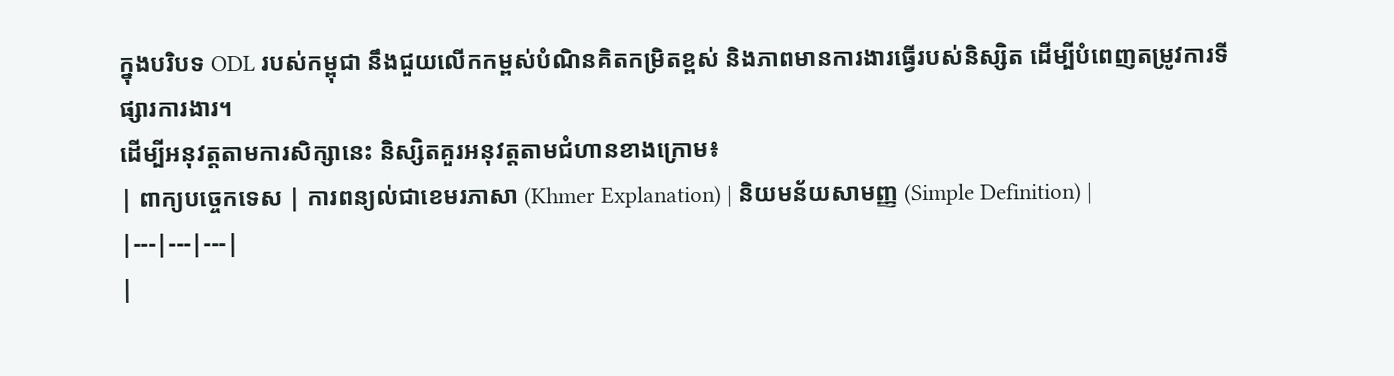ក្នុងបរិបទ ODL របស់កម្ពុជា នឹងជួយលើកកម្ពស់បំណិនគិតកម្រិតខ្ពស់ និងភាពមានការងារធ្វើរបស់និស្សិត ដើម្បីបំពេញតម្រូវការទីផ្សារការងារ។
ដើម្បីអនុវត្តតាមការសិក្សានេះ និស្សិតគួរអនុវត្តតាមជំហានខាងក្រោម៖
| ពាក្យបច្ចេកទេស | ការពន្យល់ជាខេមរភាសា (Khmer Explanation) | និយមន័យសាមញ្ញ (Simple Definition) |
|---|---|---|
|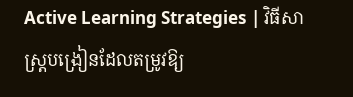Active Learning Strategies | វិធីសាស្ត្របង្រៀនដែលតម្រូវឱ្យ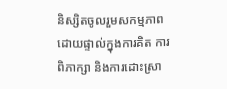និស្សិតចូលរួមសកម្មភាពដោយផ្ទាល់ក្នុងការគិត ការពិភាក្សា និងការដោះស្រា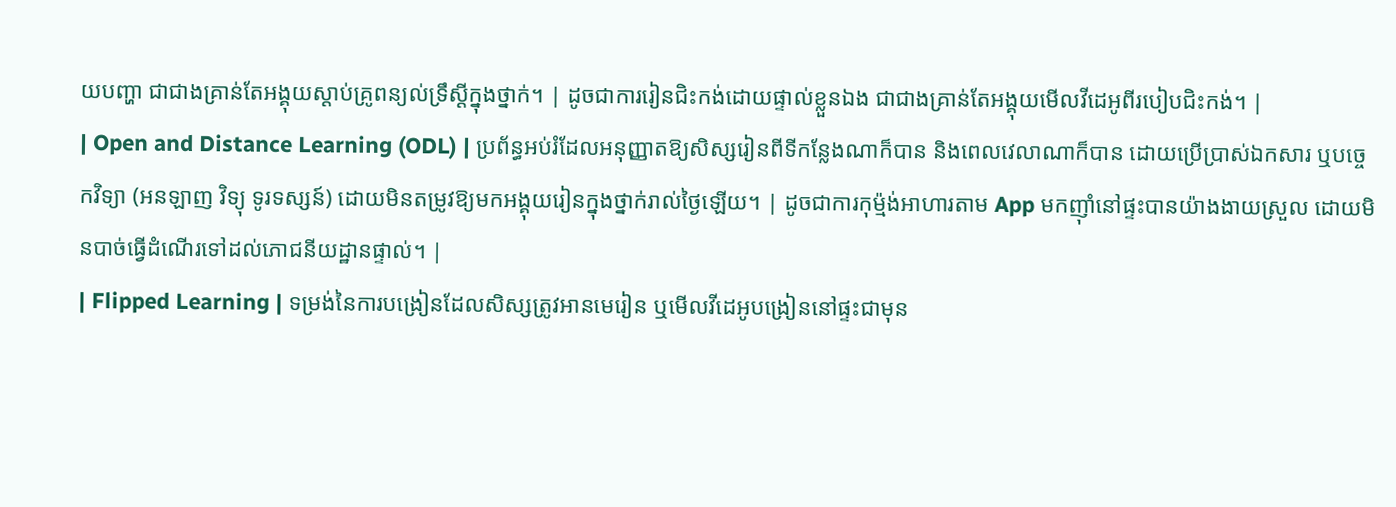យបញ្ហា ជាជាងគ្រាន់តែអង្គុយស្តាប់គ្រូពន្យល់ទ្រឹស្តីក្នុងថ្នាក់។ | ដូចជាការរៀនជិះកង់ដោយផ្ទាល់ខ្លួនឯង ជាជាងគ្រាន់តែអង្គុយមើលវីដេអូពីរបៀបជិះកង់។ |
| Open and Distance Learning (ODL) | ប្រព័ន្ធអប់រំដែលអនុញ្ញាតឱ្យសិស្សរៀនពីទីកន្លែងណាក៏បាន និងពេលវេលាណាក៏បាន ដោយប្រើប្រាស់ឯកសារ ឬបច្ចេកវិទ្យា (អនឡាញ វិទ្យុ ទូរទស្សន៍) ដោយមិនតម្រូវឱ្យមកអង្គុយរៀនក្នុងថ្នាក់រាល់ថ្ងៃឡើយ។ | ដូចជាការកុម្ម៉ង់អាហារតាម App មកញ៉ាំនៅផ្ទះបានយ៉ាងងាយស្រួល ដោយមិនបាច់ធ្វើដំណើរទៅដល់ភោជនីយដ្ឋានផ្ទាល់។ |
| Flipped Learning | ទម្រង់នៃការបង្រៀនដែលសិស្សត្រូវអានមេរៀន ឬមើលវីដេអូបង្រៀននៅផ្ទះជាមុន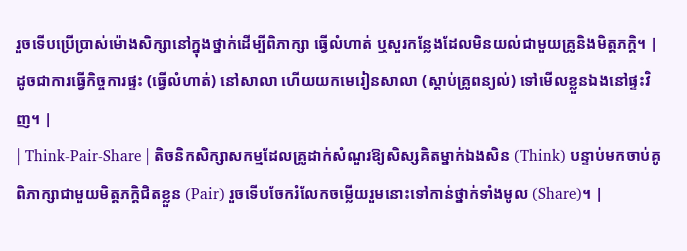រួចទើបប្រើប្រាស់ម៉ោងសិក្សានៅក្នុងថ្នាក់ដើម្បីពិភាក្សា ធ្វើលំហាត់ ឬសួរកន្លែងដែលមិនយល់ជាមួយគ្រូនិងមិត្តភក្តិ។ | ដូចជាការធ្វើកិច្ចការផ្ទះ (ធ្វើលំហាត់) នៅសាលា ហើយយកមេរៀនសាលា (ស្តាប់គ្រូពន្យល់) ទៅមើលខ្លួនឯងនៅផ្ទះវិញ។ |
| Think-Pair-Share | តិចនិកសិក្សាសកម្មដែលគ្រូដាក់សំណួរឱ្យសិស្សគិតម្នាក់ឯងសិន (Think) បន្ទាប់មកចាប់គូពិភាក្សាជាមួយមិត្តភក្តិជិតខ្លួន (Pair) រួចទើបចែករំលែកចម្លើយរួមនោះទៅកាន់ថ្នាក់ទាំងមូល (Share)។ |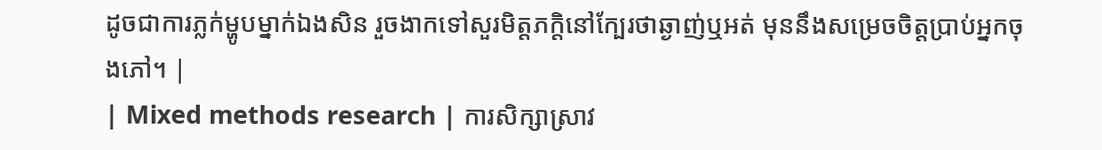ដូចជាការភ្លក់ម្ហូបម្នាក់ឯងសិន រួចងាកទៅសួរមិត្តភក្តិនៅក្បែរថាឆ្ងាញ់ឬអត់ មុននឹងសម្រេចចិត្តប្រាប់អ្នកចុងភៅ។ |
| Mixed methods research | ការសិក្សាស្រាវ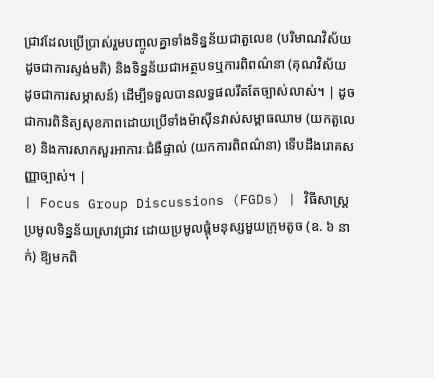ជ្រាវដែលប្រើប្រាស់រួមបញ្ចូលគ្នាទាំងទិន្នន័យជាតួលេខ (បរិមាណវិស័យ ដូចជាការស្ទង់មតិ) និងទិន្នន័យជាអត្ថបទឬការពិពណ៌នា (គុណវិស័យ ដូចជាការសម្ភាសន៍) ដើម្បីទទួលបានលទ្ធផលរឹតតែច្បាស់លាស់។ | ដូចជាការពិនិត្យសុខភាពដោយប្រើទាំងម៉ាស៊ីនវាស់សម្ពាធឈាម (យកតួលេខ) និងការសាកសួរអាការៈជំងឺផ្ទាល់ (យកការពិពណ៌នា) ទើបដឹងរោគសញ្ញាច្បាស់។ |
| Focus Group Discussions (FGDs) | វិធីសាស្ត្រប្រមូលទិន្នន័យស្រាវជ្រាវ ដោយប្រមូលផ្តុំមនុស្សមួយក្រុមតូច (ឧ. ៦ នាក់) ឱ្យមកពិ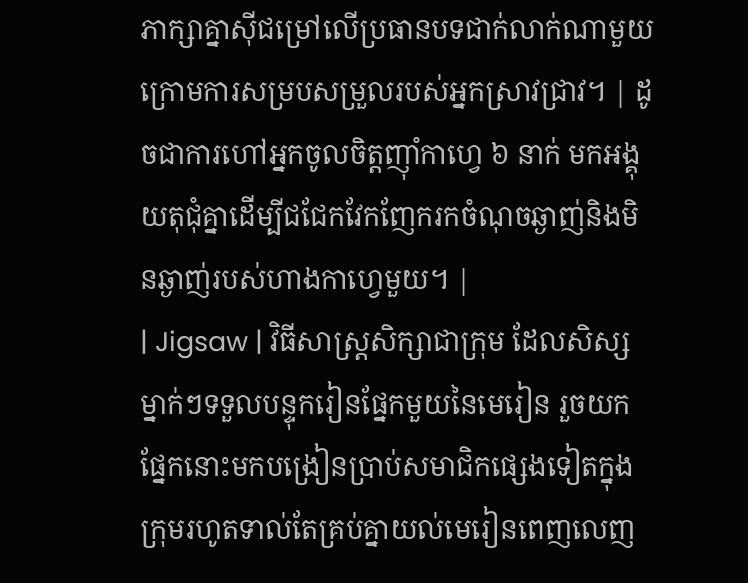ភាក្សាគ្នាស៊ីជម្រៅលើប្រធានបទជាក់លាក់ណាមួយ ក្រោមការសម្របសម្រួលរបស់អ្នកស្រាវជ្រាវ។ | ដូចជាការហៅអ្នកចូលចិត្តញ៉ាំកាហ្វេ ៦ នាក់ មកអង្គុយតុជុំគ្នាដើម្បីជជែកវែកញែករកចំណុចឆ្ងាញ់និងមិនឆ្ងាញ់របស់ហាងកាហ្វេមួយ។ |
| Jigsaw | វិធីសាស្ត្រសិក្សាជាក្រុម ដែលសិស្សម្នាក់ៗទទួលបន្ទុករៀនផ្នែកមួយនៃមេរៀន រួចយកផ្នែកនោះមកបង្រៀនប្រាប់សមាជិកផ្សេងទៀតក្នុងក្រុមរហូតទាល់តែគ្រប់គ្នាយល់មេរៀនពេញលេញ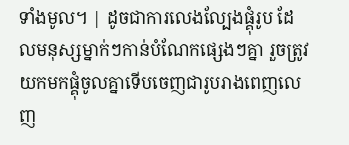ទាំងមូល។ | ដូចជាការលេងល្បែងផ្គុំរូប ដែលមនុស្សម្នាក់ៗកាន់បំណែកផ្សេងៗគ្នា រួចត្រូវយកមកផ្គុំចូលគ្នាទើបចេញជារូបរាងពេញលេញ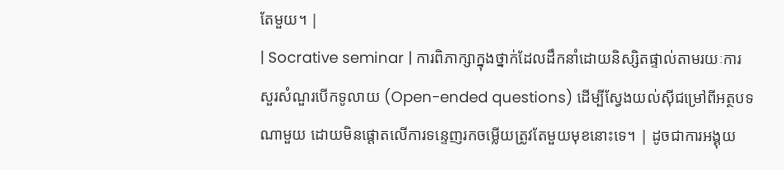តែមួយ។ |
| Socrative seminar | ការពិភាក្សាក្នុងថ្នាក់ដែលដឹកនាំដោយនិស្សិតផ្ទាល់តាមរយៈការសួរសំណួរបើកទូលាយ (Open-ended questions) ដើម្បីស្វែងយល់ស៊ីជម្រៅពីអត្ថបទណាមួយ ដោយមិនផ្តោតលើការទន្ទេញរកចម្លើយត្រូវតែមួយមុខនោះទេ។ | ដូចជាការអង្គុយ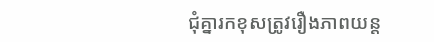ជុំគ្នារកខុសត្រូវរឿងភាពយន្ត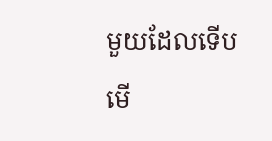មួយដែលទើបមើ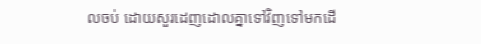លចប់ ដោយសួរដេញដោលគ្នាទៅវិញទៅមកដើ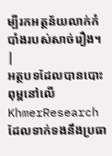ម្បីរកអត្ថន័យលាក់កំបាំងរបស់សាច់រឿង។ |
អត្ថបទដែលបានបោះពុម្ពនៅលើ KhmerResearch ដែលទាក់ទងនឹងប្រធា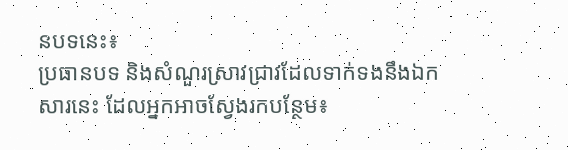នបទនេះ៖
ប្រធានបទ និងសំណួរស្រាវជ្រាវដែលទាក់ទងនឹងឯកសារនេះ ដែលអ្នកអាចស្វែងរកបន្ថែម៖